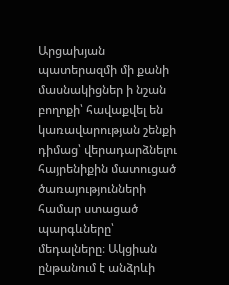Արցախյան պատերազմի մի քանի մասնակիցներ ի նշան բողոքի՝ հավաքվել են կառավարության շենքի դիմաց՝ վերադարձնելու հայրենիքին մատուցած ծառայությունների համար ստացած պարգևները՝ մեդալները։ Ակցիան ընթանում է անձրևի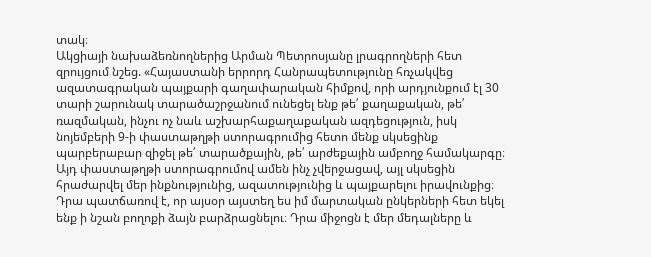տակ։
Ակցիայի նախաձեռնողներից Արման Պետրոսյանը լրագրողների հետ զրույցում նշեց. «Հայաստանի երրորդ Հանրապետությունը հռչակվեց ազատագրական պայքարի գաղափարական հիմքով, որի արդյունքում էլ 30 տարի շարունակ տարածաշրջանում ունեցել ենք թե՛ քաղաքական, թե՛ ռազմական, ինչու ոչ նաև աշխարհաքաղաքական ազդեցություն, իսկ նոյեմբերի 9-ի փաստաթղթի ստորագրումից հետո մենք սկսեցինք պարբերաբար զիջել թե՛ տարածքային, թե՛ արժեքային ամբողջ համակարգը։
Այդ փաստաթղթի ստորագրումով ամեն ինչ չվերջացավ, այլ սկսեցին հրաժարվել մեր ինքնությունից, ազատությունից և պայքարելու իրավունքից։ Դրա պատճառով է, որ այսօր այստեղ ես իմ մարտական ընկերների հետ եկել ենք ի նշան բողոքի ձայն բարձրացնելու։ Դրա միջոցն է մեր մեդալները և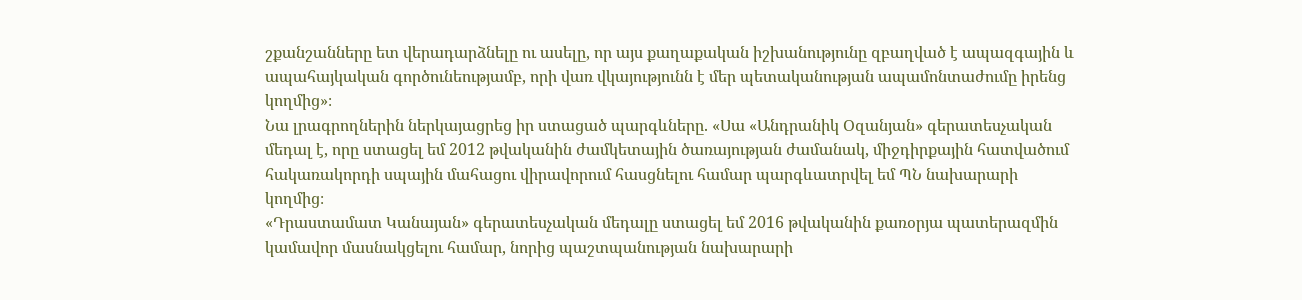շքանշանները ետ վերադարձնելը ու ասելը, որ այս քաղաքական իշխանությունը զբաղված է ապազգային և ապահայկական գործունեությամբ, որի վառ վկայությունն է մեր պետականության ապամոնտաժումը իրենց կողմից»։
Նա լրագրողներին ներկայացրեց իր ստացած պարգևները. «Սա «Անդրանիկ Օզանյան» գերատեսչական մեդալ է, որը ստացել եմ 2012 թվականին ժամկետային ծառայության ժամանակ, միջդիրքային հատվածում հակառակորդի սպային մահացու վիրավորում հասցնելու համար պարգևատրվել եմ ՊՆ նախարարի կողմից։
«Դրաստամատ Կանայան» գերատեսչական մեդալը ստացել եմ 2016 թվականին քառօրյա պատերազմին կամավոր մասնակցելու համար, նորից պաշտպանության նախարարի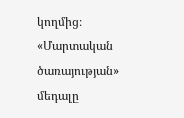կողմից։
«Մարտական ծառայության» մեդալը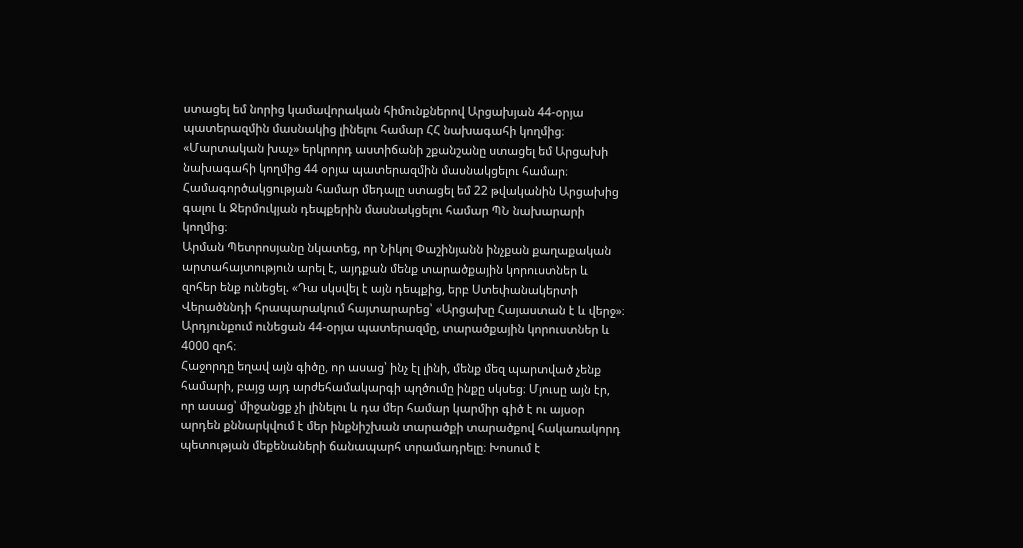ստացել եմ նորից կամավորական հիմունքներով Արցախյան 44-օրյա պատերազմին մասնակից լինելու համար ՀՀ նախագահի կողմից։
«Մարտական խաչ» երկրորդ աստիճանի շքանշանը ստացել եմ Արցախի նախագահի կողմից 44 օրյա պատերազմին մասնակցելու համար։
Համագործակցության համար մեդալը ստացել եմ 22 թվականին Արցախից գալու և Ջերմուկյան դեպքերին մասնակցելու համար ՊՆ նախարարի կողմից։
Արման Պետրոսյանը նկատեց, որ Նիկոլ Փաշինյանն ինչքան քաղաքական արտահայտություն արել է, այդքան մենք տարածքային կորուստներ և զոհեր ենք ունեցել. «Դա սկսվել է այն դեպքից, երբ Ստեփանակերտի Վերածննդի հրապարակում հայտարարեց՝ «Արցախը Հայաստան է և վերջ»։ Արդյունքում ունեցան 44-օրյա պատերազմը, տարածքային կորուստներ և 4000 զոհ։
Հաջորդը եղավ այն գիծը, որ ասաց՝ ինչ էլ լինի, մենք մեզ պարտված չենք համարի, բայց այդ արժեհամակարգի պղծումը ինքը սկսեց։ Մյուսը այն էր, որ ասաց՝ միջանցք չի լինելու և դա մեր համար կարմիր գիծ է ու այսօր արդեն քննարկվում է մեր ինքնիշխան տարածքի տարածքով հակառակորդ պետության մեքենաների ճանապարհ տրամադրելը։ Խոսում է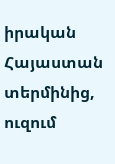իրական Հայաստան տերմինից, ուզում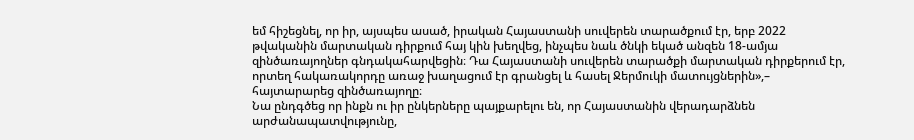եմ հիշեցնել, որ իր, այսպես ասած, իրական Հայաստանի սուվերեն տարածքում էր, երբ 2022 թվականին մարտական դիրքում հայ կին խեղվեց, ինչպես նաև ծնկի եկած անզեն 18-ամյա զինծառայողներ գնդակահարվեցին։ Դա Հայաստանի սուվերեն տարածքի մարտական դիրքերում էր, որտեղ հակառակորդը առաջ խաղացում էր գրանցել և հասել Ջերմուկի մատույցներին»,– հայտարարեց զինծառայողը։
Նա ընդգծեց որ ինքն ու իր ընկերները պայքարելու են, որ Հայաստանին վերադարձնեն արժանապատվությունը,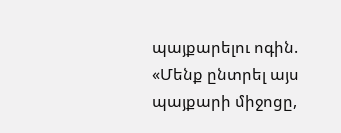պայքարելու ոգին. «Մենք ընտրել այս պայքարի միջոցը,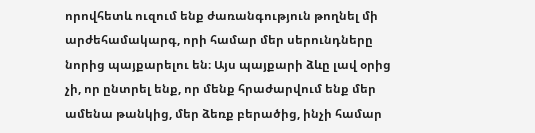որովհետև ուզում ենք ժառանգություն թողնել մի արժեհամակարգ, որի համար մեր սերունդները նորից պայքարելու են։ Այս պայքարի ձևը լավ օրից չի, որ ընտրել ենք, որ մենք հրաժարվում ենք մեր ամենա թանկից, մեր ձեռք բերածից, ինչի համար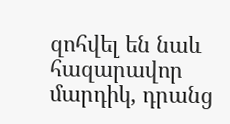զոհվել են նաև հազարավոր մարդիկ, դրանց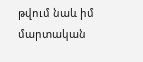թվում նաև իմ մարտական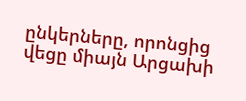ընկերները, որոնցից վեցը միայն Արցախի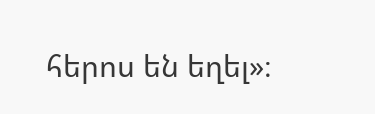հերոս են եղել»։